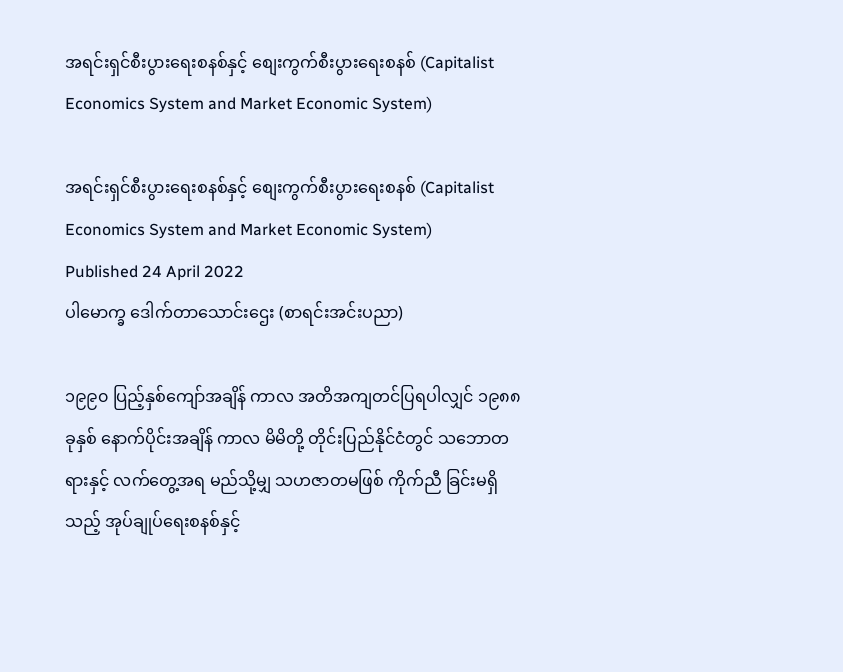အရင်းရှင်စီးပွားရေးစနစ်နှင့် စျေးကွက်စီးပွားရေးစနစ် (Capitalist Economics System and Market Economic System)

အရင်းရှင်စီးပွားရေးစနစ်နှင့် စျေးကွက်စီးပွားရေးစနစ် (Capitalist Economics System and Market Economic System)
Published 24 April 2022
ပါမောက္ခ ဒေါက်တာသောင်းဌေး (စာရင်းအင်းပညာ)

၁၉၉၀ ပြည့်နှစ်ကျော်အချိန် ကာလ အတိအကျတင်ပြရပါလျှင် ၁၉၈၈ ခုနှစ် နောက်ပိုင်းအချိန် ကာလ မိမိတို့ တိုင်းပြည်နိုင်ငံတွင် သဘောတရားနှင့် လက်တွေ့အရ မည်သို့မျှ သဟဇာတမဖြစ် ကိုက်ညီ ခြင်းမရှိသည့် အုပ်ချုပ်ရေးစနစ်နှင့်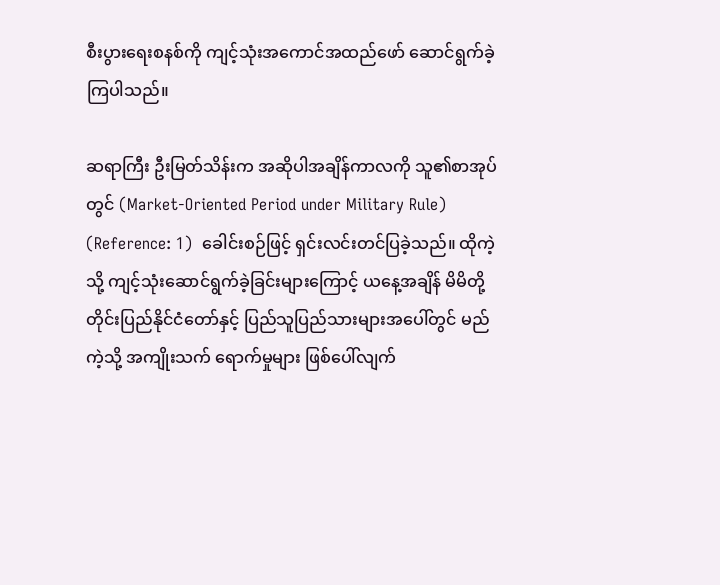စီးပွားရေးစနစ်ကို ကျင့်သုံးအကောင်အထည်ဖော် ဆောင်ရွက်ခဲ့ ကြပါသည်။

ဆရာကြီး ဦးမြတ်သိန်းက အဆိုပါအချိန်ကာလကို သူ၏စာအုပ်တွင် (Market-Oriented Period under Military Rule) (Reference: 1)  ခေါင်းစဉ်ဖြင့် ရှင်းလင်းတင်ပြခဲ့သည်။ ထိုကဲ့သို့ ကျင့်သုံးဆောင်ရွက်ခဲ့ခြင်းများကြောင့် ယနေ့အချိန် မိမိတို့ တိုင်းပြည်နိုင်ငံတော်နှင့် ပြည်သူပြည်သားများအပေါ်တွင် မည်ကဲ့သို့ အကျိုးသက် ရောက်မှုများ ဖြစ်ပေါ်လျက်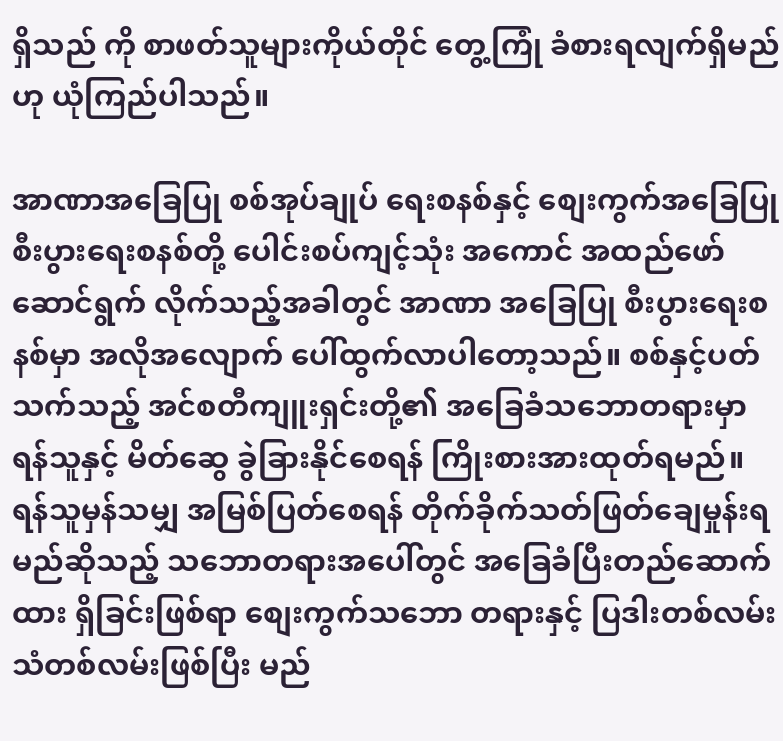ရှိသည် ကို စာဖတ်သူများကိုယ်တိုင် တွေ့ကြုံ ခံစားရလျက်ရှိမည်ဟု ယုံကြည်ပါသည်။

အာဏာအခြေပြု စစ်အုပ်ချုပ် ရေးစနစ်နှင့် စျေးကွက်အခြေပြု စီးပွားရေးစနစ်တို့ ပေါင်းစပ်ကျင့်သုံး အကောင် အထည်ဖော်ဆောင်ရွက် လိုက်သည့်အခါတွင် အာဏာ အခြေပြု စီးပွားရေးစနစ်မှာ အလိုအလျောက် ပေါ်ထွက်လာပါတော့သည်။ စစ်နှင့်ပတ်သက်သည့် အင်စတီကျူးရှင်းတို့၏ အခြေခံသဘောတရားမှာ ရန်သူနှင့် မိတ်ဆွေ ခွဲခြားနိုင်စေရန် ကြိုးစားအားထုတ်ရမည်။ ရန်သူမှန်သမျှ အမြစ်ပြတ်စေရန် တိုက်ခိုက်သတ်ဖြတ်ချေမှုန်းရ မည်ဆိုသည့် သဘောတရားအပေါ်တွင် အခြေခံပြီးတည်ဆောက်ထား ရှိခြင်းဖြစ်ရာ စျေးကွက်သဘော တရားနှင့် ပြဒါးတစ်လမ်း သံတစ်လမ်းဖြစ်ပြီး မည်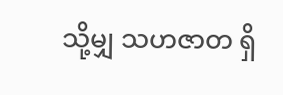သို့မျှ သဟဇာတ ရှိ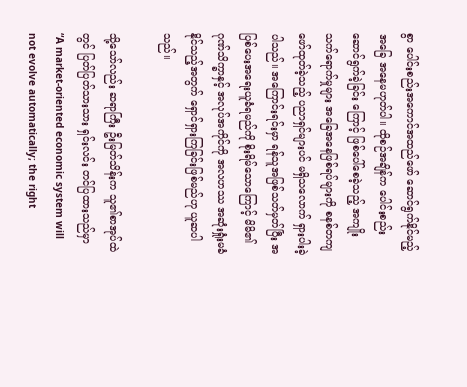စွာ ပေါင်းစည်းအကောင်အထည်ဖော် ဆောင်ရွက်နိုင်မည့် အခြေ အနေမဟုတ်ပါ။ ထိုစဉ်အချိန်က ပေါင်းစည်း ဆောင်ရွက်ခဲ့ခြင်း ကြောင့် ဖြစ်ပေါ်စေခဲ့သည့် အကျိုး သက်ရောက်မှုများ အခြေအနေဖြစ်ရပ်များကို စနစ်တကျဖော်ထုတ်ခဲ့သည့် ပညာရှင်များပင် မရှိသလောက် ရှားပါးခဲ့ပါသည်။ အကြောင်းရင်းမှာ ရန်သူအဖြစ်သတ်မှတ်ပြီး အပြစ်ပေးအရေးယူခံရမည်ကို စိုးရိမ်သောကြောင့် မိမိ၏ဂုဏ်သိက္ခာနှင့် အလုပ်အကိုင်ကို အလဟဿ အဆုံးရှုံးမခံနိုင်သည့်အတွက် ရှောင်ရှားကြခြင်းဖြစ်မည်ဟု ယူဆပါသည်။

သို့သော်လည်း ဆရာကြီး ဦးမြတ်သိန်းက သူ၏စာအုပ်ထဲတွင် ပြတ်ပြတ်သားသား ရှင်းလင်း တင်ပြထားသည်မှာ “A market-oriented economic system will not evolve automatically; the right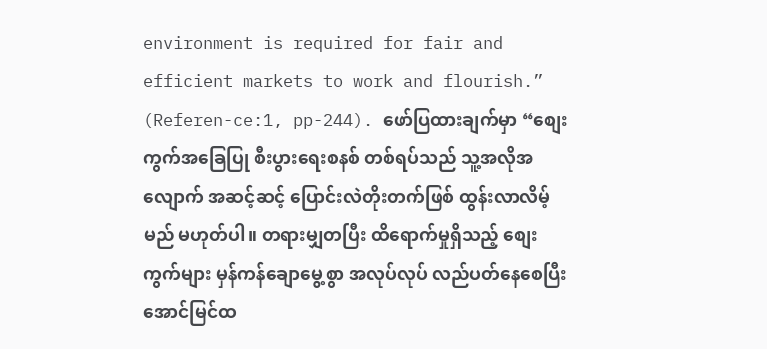environment is required for fair and efficient markets to work and flourish.” (Referen-ce:1, pp-244). ဖော်ပြထားချက်မှာ “စျေးကွက်အခြေပြု စီးပွားရေးစနစ် တစ်ရပ်သည် သူ့အလိုအလျောက် အဆင့်ဆင့် ပြောင်းလဲတိုးတက်ဖြစ် ထွန်းလာလိမ့်မည် မဟုတ်ပါ။ တရားမျှတပြီး ထိရောက်မှုရှိသည့် စျေးကွက်များ မှန်ကန်ချောမွေ့စွာ အလုပ်လုပ် လည်ပတ်နေစေပြီး အောင်မြင်ထ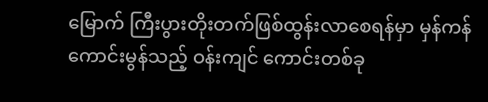မြောက် ကြီးပွားတိုးတက်ဖြစ်ထွန်းလာစေရန်မှာ မှန်ကန်ကောင်းမွန်သည့် ဝန်းကျင် ကောင်းတစ်ခု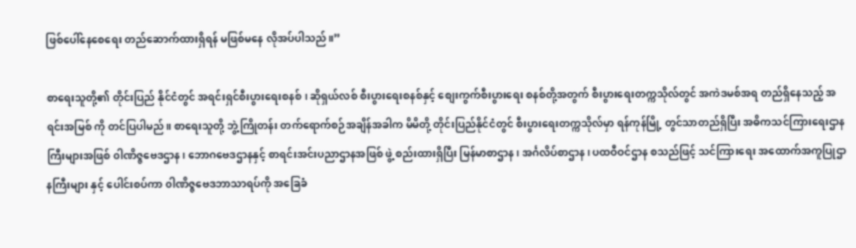ဖြစ်ပေါ်နေစေရေး တည်ဆောက်ထားရှိရန် မဖြစ်မနေ လိုအပ်ပါသည်။”

စာရေးသူတို့၏ တိုင်းပြည် နိုင်ငံတွင် အရင်းရှင်စီးပွားရေးစနစ်၊ ဆိုရှယ်လစ် စီးပွားရေးစနစ်နှင့် စျေးကွက်စီးပွားရေး စနစ်တို့အတွက် စီးပွားရေးတက္ကသိုလ်တွင် အကဲဒမစ်အရ တည်ရှိနေသည့် အရင်းအမြစ် ကို တင်ပြပါမည်။ စာရေးသူတို့ ဘွဲ့ကြိုတန်း တက်ရောက်စဉ်အချိန်အခါက မိမိတို့ တိုင်းပြည်နိုင်ငံတွင် စီးပွားရေးတက္ကသိုလ်မှာ ရန်ကုန်မြို့ တွင်သာတည်ရှိပြီး အဓိကသင်ကြားရေးဌာနကြီးများအဖြစ် ၀ါဏိဇ္ဇဗေဒဌာန၊ ဘောဂဗေဒဌာနနှင့် စာရင်းအင်းပညာဌာနအဖြစ် ဖွဲ့ စည်းထားရှိပြီး မြန်မာစာဌာန၊ အင်္ဂလိပ်စာဌာန၊ ပထဝီဝင်ဌာန စသည်ဖြင့် သင်ကြားရေး အထောက်အကူပြုဌာနကြီးများ နှင့် ပေါင်းစပ်ကာ ၀ါဏိဇ္ဇဗေဒဘာသာရပ်ကို အခြေခံ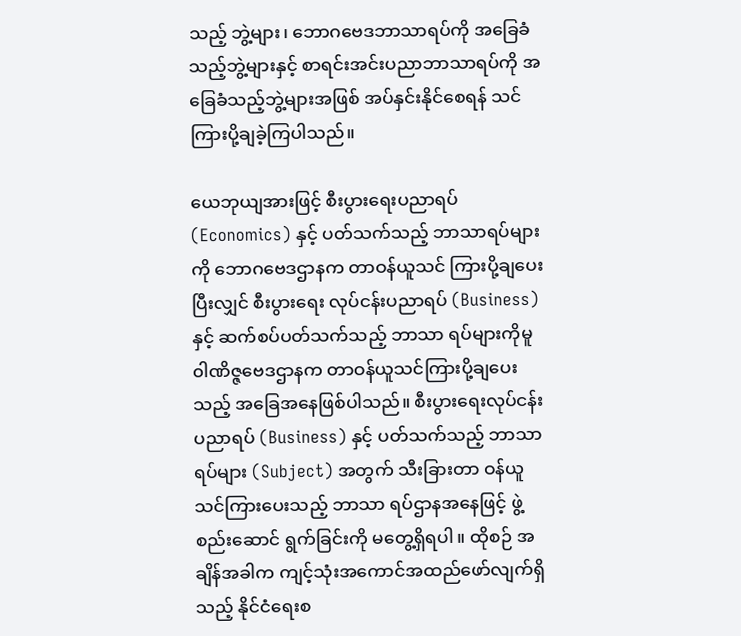သည့် ဘွဲ့များ၊ ဘောဂဗေဒဘာသာရပ်ကို အခြေခံ သည့်ဘွဲ့များနှင့် စာရင်းအင်းပညာဘာသာရပ်ကို အခြေခံသည့်ဘွဲ့များအဖြစ် အပ်နှင်းနိုင်စေရန် သင်ကြားပို့ချခဲ့ကြပါသည်။

ယေဘုယျအားဖြင့် စီးပွားရေးပညာရပ် (Economics) နှင့် ပတ်သက်သည့် ဘာသာရပ်များကို ဘောဂဗေဒဌာနက တာဝန်ယူသင် ကြားပို့ချပေးပြီးလျှင် စီးပွားရေး လုပ်ငန်းပညာရပ် (Business) နှင့် ဆက်စပ်ပတ်သက်သည့် ဘာသာ ရပ်များကိုမူ ၀ါဏိဇ္ဇဗေဒဌာနက တာဝန်ယူသင်ကြားပို့ချပေးသည့် အခြေအနေဖြစ်ပါသည်။ စီးပွားရေးလုပ်ငန်းပညာရပ် (Business) နှင့် ပတ်သက်သည့် ဘာသာရပ်များ (Subject) အတွက် သီးခြားတာ ဝန်ယူ သင်ကြားပေးသည့် ဘာသာ ရပ်ဌာနအနေဖြင့် ဖွဲ့စည်းဆောင် ရွက်ခြင်းကို မတွေ့ရှိရပါ။ ထိုစဉ် အချိန်အခါက ကျင့်သုံးအကောင်အထည်ဖော်လျက်ရှိသည့် နိုင်ငံရေးစ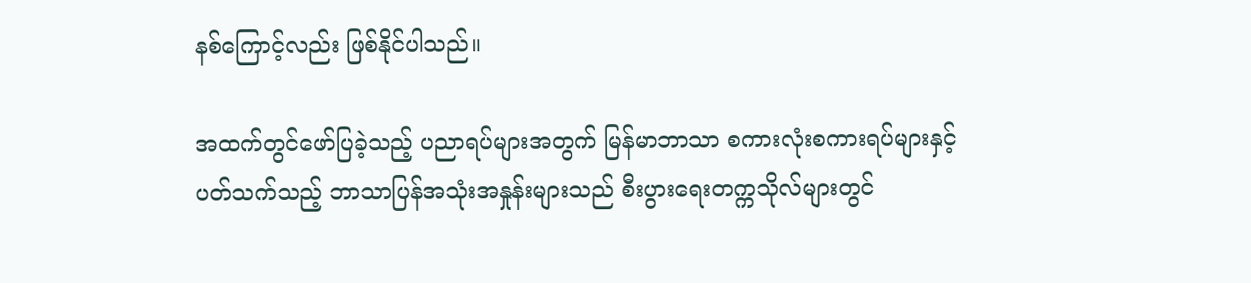နစ်ကြောင့်လည်း ဖြစ်နိုင်ပါသည်။

အထက်တွင်ဖော်ပြခဲ့သည့် ပညာရပ်များအတွက် မြန်မာဘာသာ စကားလုံးစကားရပ်များနှင့် ပတ်သက်သည့် ဘာသာပြန်အသုံးအနှုန်းများသည် စီးပွားရေးတက္ကသိုလ်များတွင်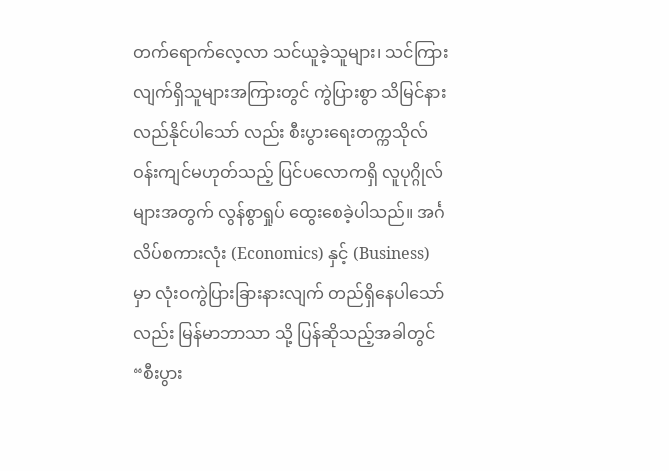တက်ရောက်လေ့လာ သင်ယူခဲ့သူများ၊ သင်ကြားလျက်ရှိသူများအကြားတွင် ကွဲပြားစွာ သိမြင်နားလည်နိုင်ပါသော် လည်း စီးပွားရေးတက္ကသိုလ်ဝန်းကျင်မဟုတ်သည့် ပြင်ပလောကရှိ လူပုဂ္ဂိုလ်များအတွက် လွန်စွာရှုပ် ထွေးစေခဲ့ပါသည်။ အင်္ဂလိပ်စကားလုံး (Economics) နှင့် (Business) မှာ လုံးဝကွဲပြားခြားနားလျက် တည်ရှိနေပါသော်လည်း မြန်မာဘာသာ သို့ ပြန်ဆိုသည့်အခါတွင် “စီးပွား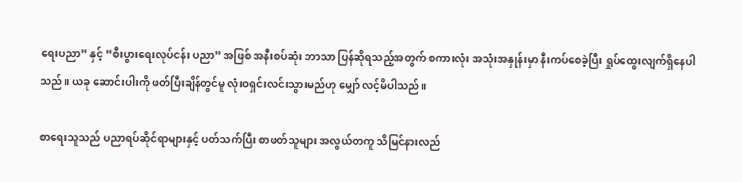ရေးပညာ” နှင့် “စီးပွားရေးလုပ်ငန်း ပညာ” အဖြစ် အနီးစပ်ဆုံး ဘာသာ ပြန်ဆိုရသည့်အတွက် စကားလုံး အသုံးအနှုန်းမှာ နီးကပ်စေခဲ့ပြီး ရှုပ်ထွေးလျက်ရှိနေပါသည်။ ယခု ဆောင်းပါးကို ဖတ်ပြီးချိန်တွင်မူ လုံးဝရှင်းလင်းသွားမည်ဟု မျှော် လင့်မိပါသည်။

စာရေးသူသည် ပညာရပ်ဆိုင်ရာများနှင့် ပတ်သက်ပြီး စာဖတ်သူများ အလွယ်တကူ သိမြင်နားလည်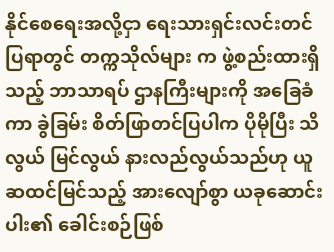နိုင်စေရေးအလို့ငှာ ရေးသားရှင်းလင်းတင်ပြရာတွင် တက္ကသိုလ်များ က ဖွဲ့စည်းထားရှိသည့် ဘာသာရပ် ဌာနကြီးများကို အခြေခံကာ ခွဲခြမ်း စိတ်ဖြာတင်ပြပါက ပိုမိုပြီး သိလွယ် မြင်လွယ် နားလည်လွယ်သည်ဟု ယူဆထင်မြင်သည့် အားလျော်စွာ ယခုဆောင်းပါး၏ ခေါင်းစဉ်ဖြစ်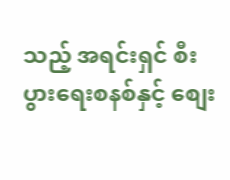သည့် အရင်းရှင် စီးပွားရေးစနစ်နှင့် စျေး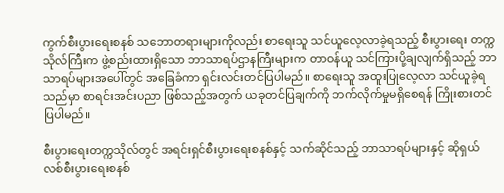ကွက်စီးပွားရေးစနစ် သဘောတရားများကိုလည်း စာရေးသူ သင်ယူလေ့လာခဲ့ရသည့် စီးပွားရေး တက္ကသိုလ်ကြီးက ဖွဲ့စည်းထားရှိသော ဘာသာရပ်ဌာနကြီးများက တာဝန်ယူ သင်ကြားပို့ချလျက်ရှိသည့် ဘာသာရပ်များအပေါ်တွင် အခြေခံကာ ရှင်းလင်းတင်ပြပါမည်။ စာရေးသူ အထူးပြုလေ့လာ သင်ယူခဲ့ရသည်မှာ စာရင်းအင်းပညာ ဖြစ်သည့်အတွက် ယခုတင်ပြချက်ကို ဘက်လိုက်မှုမရှိစေရန် ကြိုးစားတင်ပြပါမည်။

စီးပွားရေးတက္ကသိုလ်တွင် အရင်းရှင်စီးပွားရေးစနစ်နှင့် သက်ဆိုင်သည့် ဘာသာရပ်များနှင့် ဆိုရှယ်လစ်စီးပွားရေးစနစ်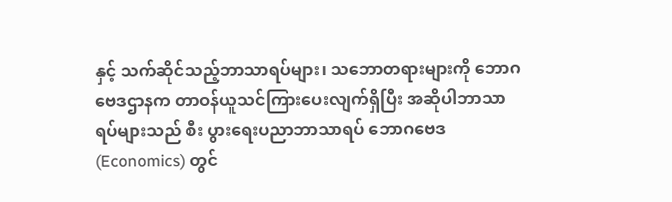နှင့် သက်ဆိုင်သည့်ဘာသာရပ်များ၊ သဘောတရားများကို ဘောဂဗေဒဌာနက တာဝန်ယူသင်ကြားပေးလျက်ရှိပြီး အဆိုပါဘာသာရပ်များသည် စီး ပွားရေးပညာဘာသာရပ် ဘောဂဗေဒ (Economics) တွင်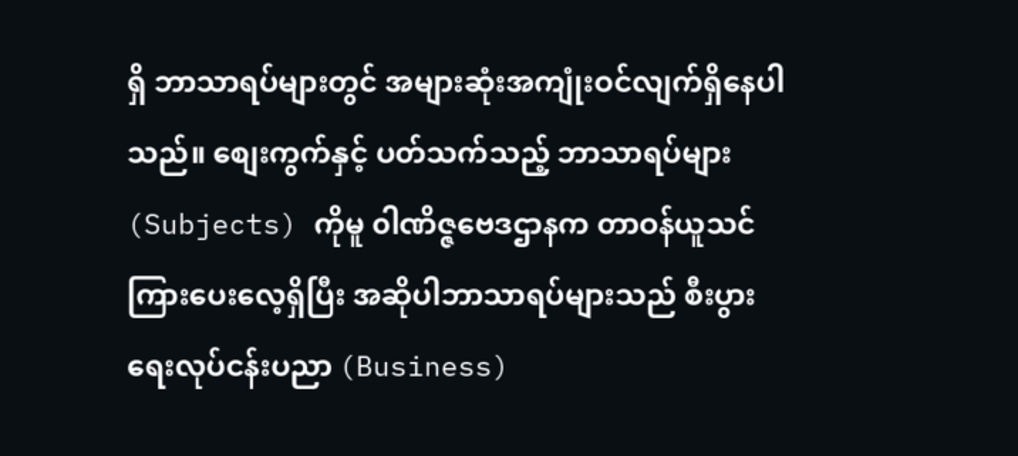ရှိ ဘာသာရပ်များတွင် အများဆုံးအကျုံးဝင်လျက်ရှိနေပါသည်။ စျေးကွက်နှင့် ပတ်သက်သည့် ဘာသာရပ်များ (Subjects) ကိုမူ ၀ါဏိဇ္ဇဗေဒဌာနက တာဝန်ယူသင်ကြားပေးလေ့ရှိပြီး အဆိုပါဘာသာရပ်များသည် စီးပွားရေးလုပ်ငန်းပညာ (Business)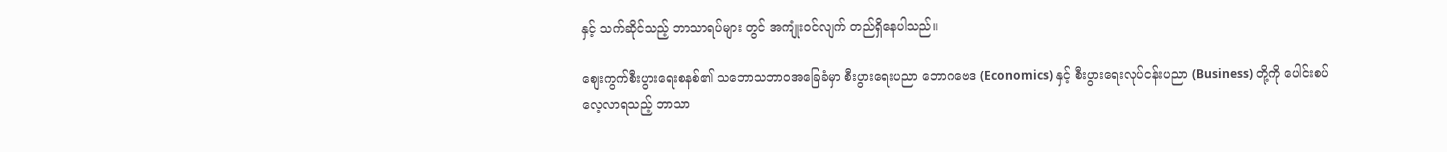နှင့် သက်ဆိုင်သည့် ဘာသာရပ်များ တွင် အကျုံးဝင်လျက် တည်ရှိနေပါသည်။

စျေးကွက်စီးပွားရေးစနစ်၏ သဘောသဘာဝအခြေခံမှာ စီးပွားရေးပညာ ဘောဂဗေဒ (Economics) နှင့် စီးပွားရေးလုပ်ငန်းပညာ (Business) တို့ကို ပေါင်းစပ်လေ့လာရသည့် ဘာသာ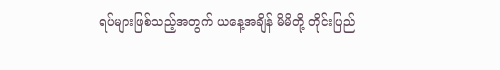ရပ်များဖြစ်သည့်အတွက် ယနေ့အချိန် မိမိတို့ တိုင်းပြည်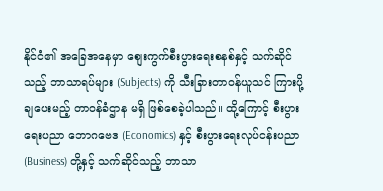နိုင်ငံ၏ အခြေအနေမှာ စျေးကွက်စီးပွားရေးစနစ်နှင့် သက်ဆိုင်သည့် ဘာသာရပ်များ (Subjects) ကို သီးခြားတာဝန်ယူသင် ကြားပို့ချပေးမည့် တာဝန်ခံဌာန မရှိ ဖြစ်စေခဲ့ပါသည်။ ထို့ကြောင့် စီးပွားရေးပညာ ဘောဂဗေဒ (Economics) နှင့် စီးပွားရေးလုပ်ငန်းပညာ (Business) တို့နှင့် သက်ဆိုင်သည့် ဘာသာ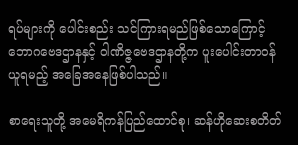ရပ်များကို ပေါင်းစည်း သင်ကြားရမည်ဖြစ်သောကြောင့် ဘောဂဗေဒဌာနနှင့် ၀ါဏိဇ္ဇဗေဒဌာနတို့က ပူးပေါင်းတာဝန်ယူရမည့် အခြေအနေဖြစ်ပါသည်။

စာရေးသူတို့ အမေရိကန်ပြည်ထောင်စု၊ ဆန်ဟိုဆေးစတိတ်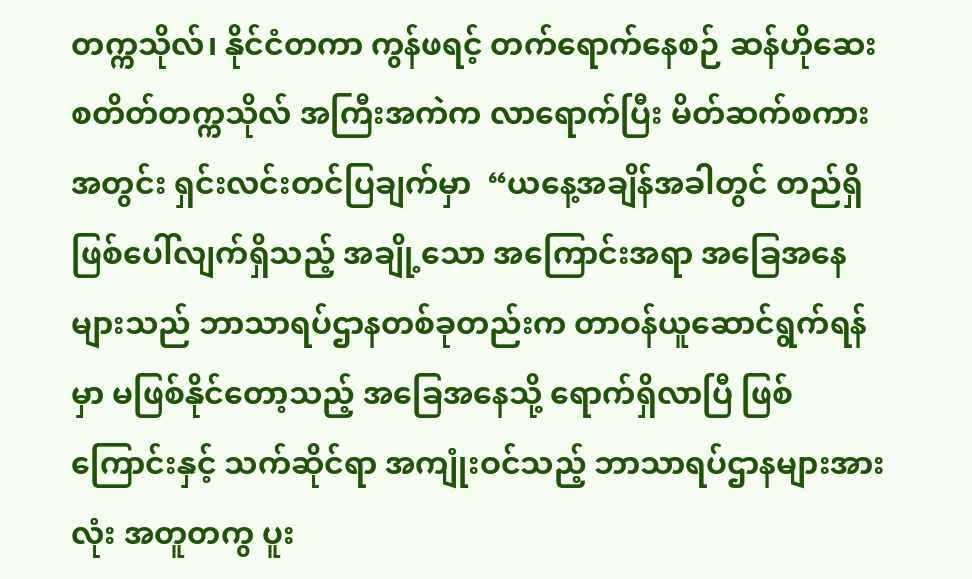တက္ကသိုလ်၊ နိုင်ငံတကာ ကွန်ဖရင့် တက်ရောက်နေစဉ် ဆန်ဟိုဆေး စတိတ်တက္ကသိုလ် အကြီးအကဲက လာရောက်ပြီး မိတ်ဆက်စကားအတွင်း ရှင်းလင်းတင်ပြချက်မှာ  “ယနေ့အချိန်အခါတွင် တည်ရှိဖြစ်ပေါ်လျက်ရှိသည့် အချို့သော အကြောင်းအရာ အခြေအနေများသည် ဘာသာရပ်ဌာနတစ်ခုတည်းက တာဝန်ယူဆောင်ရွက်ရန်မှာ မဖြစ်နိုင်တော့သည့် အခြေအနေသို့ ရောက်ရှိလာပြီ ဖြစ်ကြောင်းနှင့် သက်ဆိုင်ရာ အကျုံးဝင်သည့် ဘာသာရပ်ဌာနများအားလုံး အတူတကွ ပူး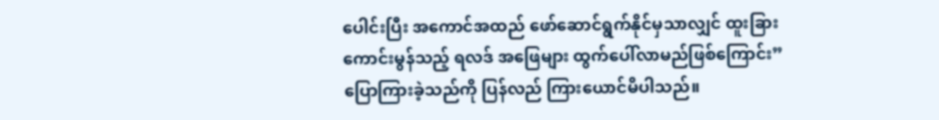ပေါင်းပြီး အကောင်အထည် ဖော်ဆောင်ရွက်နိုင်မှသာလျှင် ထူးခြား ကောင်းမွန်သည့် ရလဒ် အဖြေများ ထွက်ပေါ်လာမည်ဖြစ်ကြောင်း” ပြောကြားခဲ့သည်ကို ပြန်လည် ကြားယောင်မိပါသည်။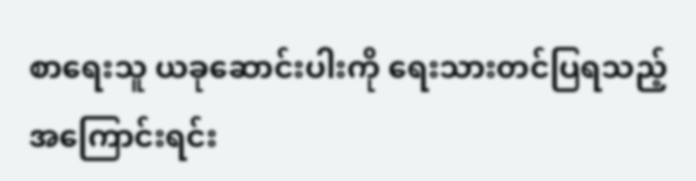စာရေးသူ ယခုဆောင်းပါးကို ရေးသားတင်ပြရသည့် အကြောင်းရင်း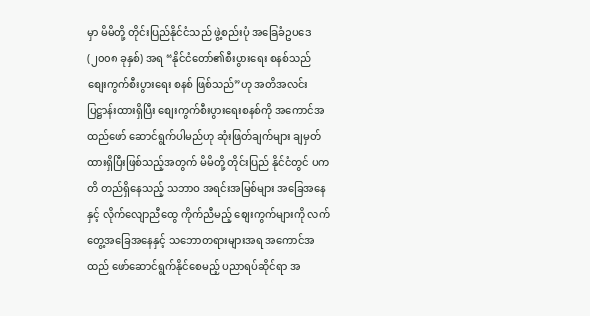မှာ မိမိတို့ တိုင်းပြည်နိုင်ငံသည် ဖွဲ့စည်းပုံ အခြေခံဥပဒေ (၂၀၀၈ ခုနှစ်) အရ “နိုင်ငံတော်၏စီးပွားရေး စနစ်သည် စျေးကွက်စီးပွားရေး စနစ် ဖြစ်သည်”ဟု အတိအလင်းပြဋ္ဌာန်းထားရှိပြီး စျေးကွက်စီးပွားရေးစနစ်ကို အကောင်အထည်ဖော် ဆောင်ရွက်ပါမည်ဟု ဆုံးဖြတ်ချက်များ ချမှတ်ထားရှိပြီးဖြစ်သည့်အတွက် မိမိတို့ တိုင်းပြည် နိုင်ငံတွင် ပကတိ တည်ရှိနေသည့် သဘာဝ အရင်းအမြစ်များ အခြေအနေနှင့် လိုက်လျောညီထွေ ကိုက်ညီမည့် စျေးကွက်များကို လက်တွေ့အခြေအနေနှင့် သဘောတရားများအရ အကောင်အထည် ဖော်ဆောင်ရွက်နိုင်စေမည့် ပညာရပ်ဆိုင်ရာ အ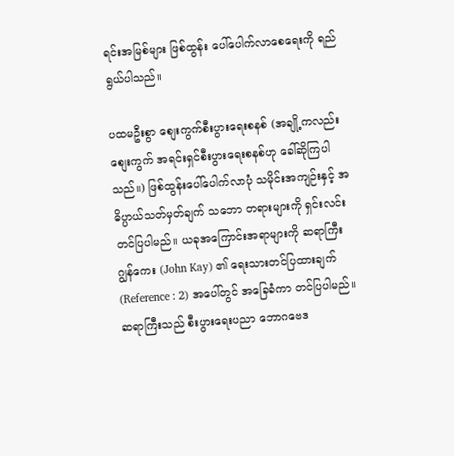ရင်းအမြစ်များ ဖြစ်ထွန်း ပေါ်ပေါက်လာစေရေးကို ရည်ရွယ်ပါသည်။

ပထမဦးစွာ စျေးကွက်စီးပွားရေးစနစ် (အချို့ကလည်း စျေးကွက် အရင်းရှင်စီးပွားရေးစနစ်ဟု ခေါ်ဆိုကြပါသည်။) ဖြစ်ထွန်းပေါ်ပေါက်လာပုံ သမိုင်းအကျဉ်းနှင့် အဓိပ္ပာယ်သတ်မှတ်ချက် သဘော တရားများကို ရှင်းလင်းတင်ပြပါမည်။ ယခုအကြောင်းအရာများကို ဆရာကြီး ဂျွန်ကေး (John Kay) ၏ ရေးသားတင်ပြထားချက် (Reference : 2) အပေါ်တွင် အခြေခံကာ တင်ပြပါမည်။ ဆရာကြီးသည် စီးပွားရေးပညာ ဘောဂဗေဒ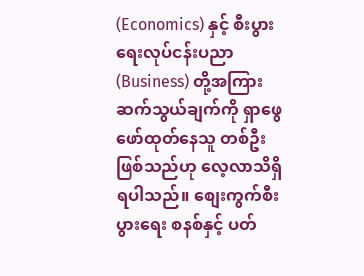(Economics) နှင့် စီးပွားရေးလုပ်ငန်းပညာ (Business) တို့အကြား ဆက်သွယ်ချက်ကို ရှာဖွေဖော်ထုတ်နေသူ တစ်ဦးဖြစ်သည်ဟု လေ့လာသိရှိရပါသည်။ စျေးကွက်စီးပွားရေး စနစ်နှင့် ပတ်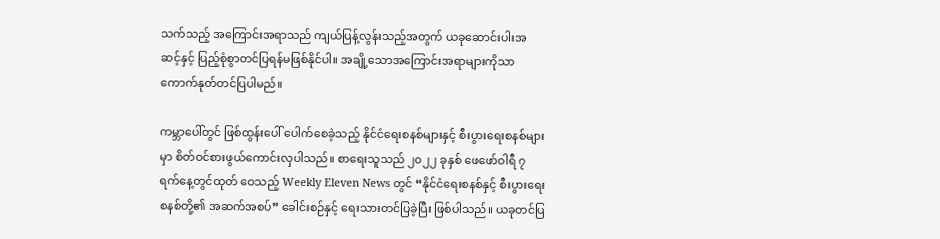သက်သည့် အကြောင်းအရာသည် ကျယ်ပြန့်လွန်းသည့်အတွက် ယခုဆောင်းပါးအ ဆင့်နှင့် ပြည့်စုံစွာတင်ပြရန်မဖြစ်နိုင်ပါ။ အချို့သောအကြောင်းအရာများကိုသာ ကောက်နုတ်တင်ပြပါမည်။

ကမ္ဘာပေါ်တွင် ဖြစ်ထွန်းပေါ် ပေါက်စေခဲ့သည့် နိုင်ငံရေးစနစ်များနှင့် စီးပွားရေးစနစ်များမှာ စိတ်ဝင်စားဖွယ်ကောင်းလှပါသည်။ စာရေးသူသည် ၂၀၂၂ ခုနှစ် ဖေဖော်ဝါရီ ၇ ရက်နေ့တွင်ထုတ် ဝေသည့် Weekly Eleven News တွင် “နိုင်ငံရေးစနစ်နှင့် စီးပွားရေးစနစ်တို့၏ အဆက်အစပ်” ခေါင်းစဉ်နှင့် ရေးသားတင်ပြခဲ့ပြီး ဖြစ်ပါသည်။ ယခုတင်ပြ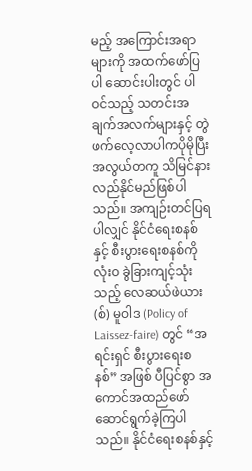မည့် အကြောင်းအရာများကို အထက်ဖော်ပြပါ ဆောင်းပါးတွင် ပါဝင်သည့် သတင်းအချက်အလက်များနှင့် တွဲဖက်လေ့လာပါကပိုမိုပြီး အလွယ်တကူ သိမြင်နားလည်နိုင်မည်ဖြစ်ပါသည်။ အကျဉ်းတင်ပြရပါလျှင် နိုင်ငံရေးစနစ်နှင့် စီးပွားရေးစနစ်ကို လုံးဝ ခွဲခြားကျင့်သုံးသည့် လေဆယ်ဖဲယား(စ်) မူဝါဒ (Policy of Laissez-faire) တွင် “အရင်းရှင် စီးပွားရေးစနစ်” အဖြစ် ပီပြင်စွာ အကောင်အထည်ဖော်ဆောင်ရွက်ခဲ့ကြပါသည်။ နိုင်ငံရေးစနစ်နှင့်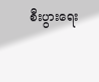စီးပွားရေး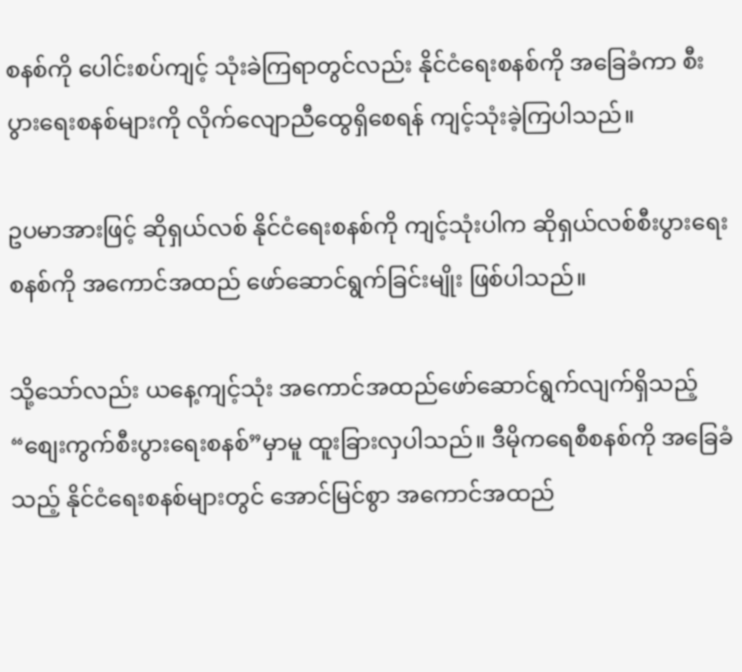စနစ်ကို ပေါင်းစပ်ကျင့် သုံးခဲကြရာတွင်လည်း နိုင်ငံရေးစနစ်ကို အခြေခံကာ စီးပွားရေးစနစ်များကို လိုက်လျောညီထွေရှိစေရန် ကျင့်သုံးခဲ့ကြပါသည်။

ဥပမာအားဖြင့် ဆိုရှယ်လစ် နိုင်ငံရေးစနစ်ကို ကျင့်သုံးပါက ဆိုရှယ်လစ်စီးပွားရေးစနစ်ကို အကောင်အထည် ဖော်ဆောင်ရွက်ခြင်းမျိုး ဖြစ်ပါသည်။

သို့သော်လည်း ယနေ့ကျင့်သုံး အကောင်အထည်ဖော်ဆောင်ရွက်လျက်ရှိသည့် “စျေးကွက်စီးပွားရေးစနစ်”မှာမူ ထူးခြားလှပါသည်။ ဒီမိုကရေစီစနစ်ကို အခြေခံသည့် နိုင်ငံရေးစနစ်များတွင် အောင်မြင်စွာ အကောင်အထည်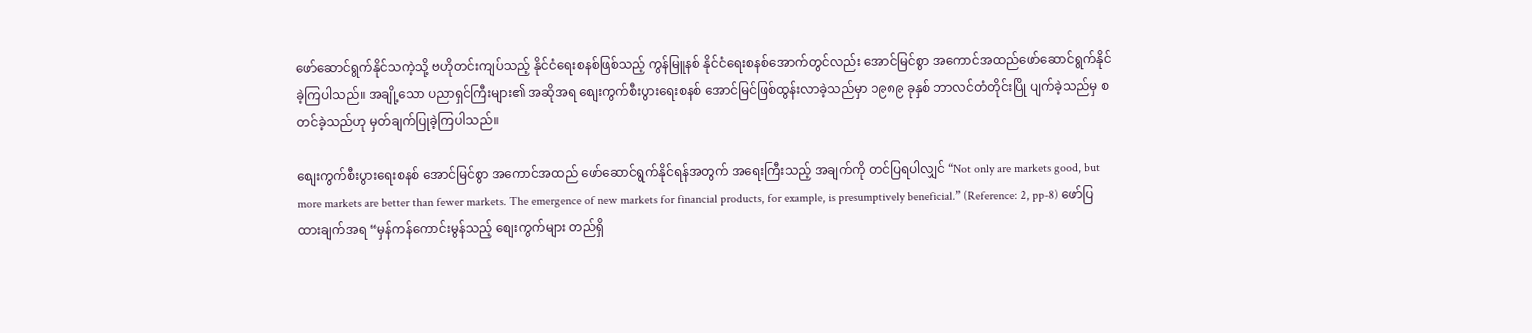ဖော်ဆောင်ရွက်နိုင်သကဲ့သို့ ဗဟိုတင်းကျပ်သည့် နိုင်ငံရေးစနစ်ဖြစ်သည့် ကွန်မြူနစ် နိုင်ငံရေးစနစ်အောက်တွင်လည်း အောင်မြင်စွာ အကောင်အထည်ဖော်ဆောင်ရွက်နိုင်ခဲ့ကြပါသည်။ အချို့သော ပညာရှင်ကြီးများ၏ အဆိုအရ စျေးကွက်စီးပွားရေးစနစ် အောင်မြင်ဖြစ်ထွန်းလာခဲ့သည်မှာ ၁၉၈၉ ခုနှစ် ဘာလင်တံတိုင်းပြို ပျက်ခဲ့သည်မှ စတင်ခဲ့သည်ဟု မှတ်ချက်ပြုခဲ့ကြပါသည်။

စျေးကွက်စီးပွားရေးစနစ် အောင်မြင်စွာ အကောင်အထည် ဖော်ဆောင်ရွက်နိုင်ရန်အတွက် အရေးကြီးသည့် အချက်ကို တင်ပြရပါလျှင် “Not only are markets good, but more markets are better than fewer markets. The emergence of new markets for financial products, for example, is presumptively beneficial.” (Reference: 2, pp-8) ဖော်ပြထားချက်အရ “မှန်ကန်ကောင်းမွန်သည့် စျေးကွက်များ တည်ရှိ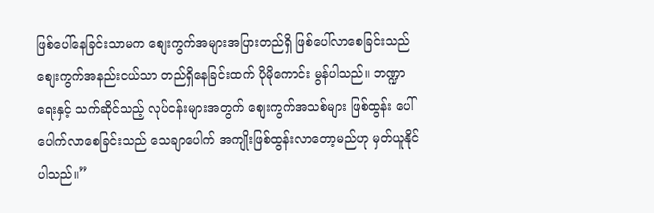ဖြစ်ပေါ်နေခြင်းသာမက စျေးကွက်အများအပြားတည်ရှိ ဖြစ်ပေါ်လာစေခြင်းသည် စျေးကွက်အနည်းငယ်သာ တည်ရှိနေခြင်းထက် ပိုမိုကောင်း မွန်ပါသည်။ ဘဏ္ဍာရေးနှင့် သက်ဆိုင်သည့် လုပ်ငန်းများအတွက် စျေးကွက်အသစ်များ ဖြစ်ထွန်း ပေါ်ပေါက်လာစေခြင်းသည် သေချာပေါက် အကျိုးဖြစ်ထွန်းလာတော့မည်ဟု မှတ်ယူနိုင်ပါသည်။”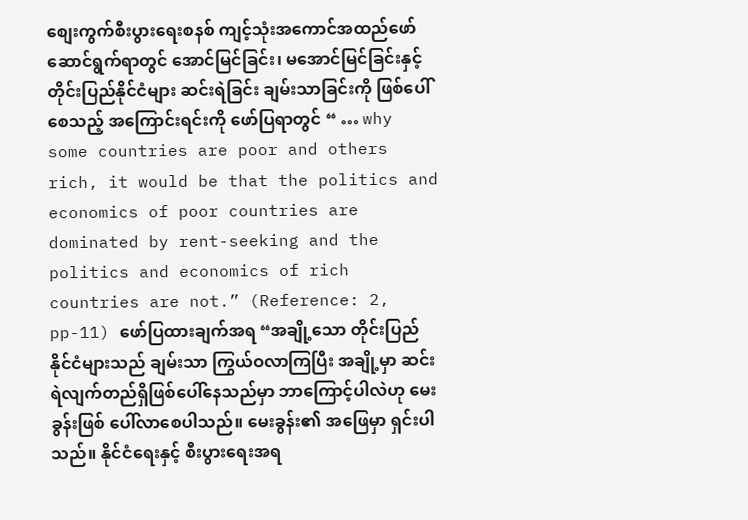စျေးကွက်စီးပွားရေးစနစ် ကျင့်သုံးအကောင်အထည်ဖော်ဆောင်ရွက်ရာတွင် အောင်မြင်ခြင်း၊ မအောင်မြင်ခြင်းနှင့် တိုင်းပြည်နိုင်ငံများ ဆင်းရဲခြင်း ချမ်းသာခြင်းကို ဖြစ်ပေါ်စေသည့် အကြောင်းရင်းကို ဖော်ပြရာတွင် “ … why some countries are poor and others rich, it would be that the politics and economics of poor countries are dominated by rent-seeking and the politics and economics of rich countries are not.” (Reference: 2, pp-11) ဖော်ပြထားချက်အရ “အချို့သော တိုင်းပြည်နိုင်ငံများသည် ချမ်းသာ ကြွယ်ဝလာကြပြီး အချို့မှာ ဆင်းရဲလျက်တည်ရှိဖြစ်ပေါ်နေသည်မှာ ဘာကြောင့်ပါလဲဟု မေးခွန်းဖြစ် ပေါ်လာစေပါသည်။ မေးခွန်း၏ အဖြေမှာ ရှင်းပါသည်။ နိုင်ငံရေးနှင့် စီးပွားရေးအရ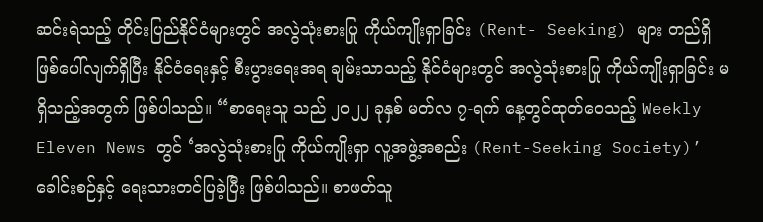ဆင်းရဲသည့် တိုင်းပြည်နိုင်ငံများတွင် အလွဲသုံးစားပြု ကိုယ်ကျိုးရှာခြင်း (Rent- Seeking) များ တည်ရှိဖြစ်ပေါ်လျက်ရှိပြီး နိုင်ငံရေးနှင့် စီးပွားရေးအရ ချမ်းသာသည့် နိုင်ငံများတွင် အလွဲသုံးစားပြု ကိုယ်ကျိုးရှာခြင်း မရှိသည့်အတွက် ဖြစ်ပါသည်။ “စာရေးသူ သည် ၂၀၂၂ ခုနှစ် မတ်လ ၇-ရက် နေ့တွင်ထုတ်ဝေသည့် Weekly Eleven News တွင် ‘အလွဲသုံးစားပြု ကိုယ်ကျိုးရှာ လူ့အဖွဲ့အစည်း (Rent-Seeking Society)’ ခေါင်းစဉ်နှင့် ရေးသားတင်ပြခဲ့ပြီး ဖြစ်ပါသည်။ စာဖတ်သူ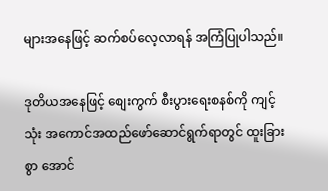များအနေဖြင့် ဆက်စပ်လေ့လာရန် အကြံပြုပါသည်။

ဒုတိယအနေဖြင့် စျေးကွက် စီးပွားရေးစနစ်ကို ကျင့်သုံး အကောင်အထည်ဖော်ဆောင်ရွက်ရာတွင် ထူးခြားစွာ အောင်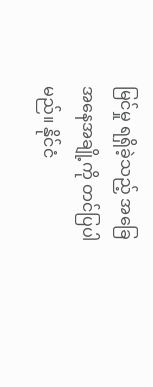မြင်မှု ရရှိခဲ့သည့် အခြေအနေအချို့ကို တင်ပြပါမည်။ နိုင်ငံ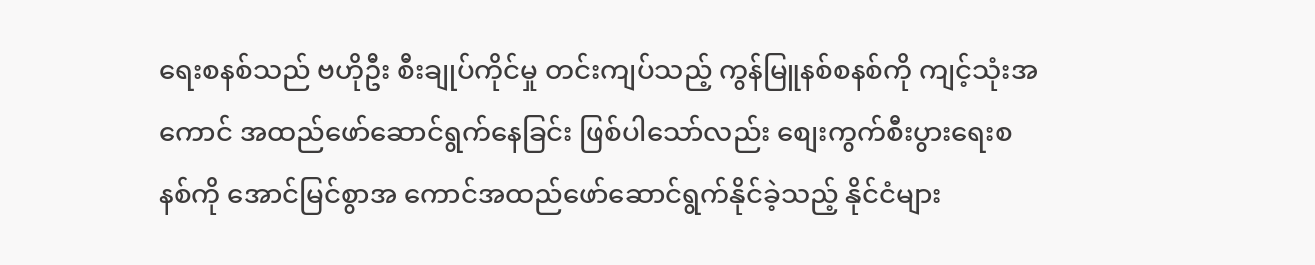ရေးစနစ်သည် ဗဟိုဦး စီးချုပ်ကိုင်မှု တင်းကျပ်သည့် ကွန်မြူနစ်စနစ်ကို ကျင့်သုံးအကောင် အထည်ဖော်ဆောင်ရွက်နေခြင်း ဖြစ်ပါသော်လည်း စျေးကွက်စီးပွားရေးစနစ်ကို အောင်မြင်စွာအ ကောင်အထည်ဖော်ဆောင်ရွက်နိုင်ခဲ့သည့် နိုင်ငံများ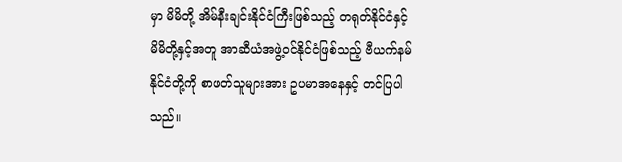မှာ မိမိတို့ အိမ်နီးချင်းနိုင်ငံကြီးဖြစ်သည့် တရုတ်နိုင်ငံနှင့် မိမိတို့နှင့်အတူ အာဆီယံအဖွဲ့ဝင်နိုင်ငံဖြစ်သည့် ဗီယက်နမ် နိုင်ငံတို့ကို စာဖတ်သူများအား ဥပမာအနေနှင့် တင်ပြပါသည်။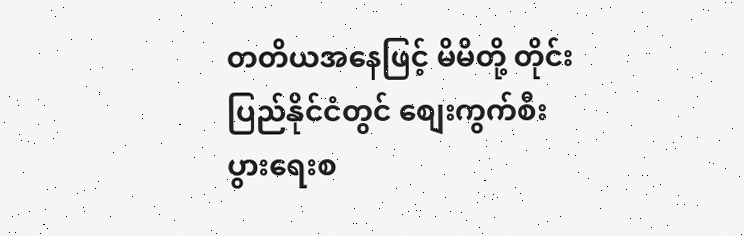တတိယအနေဖြင့် မိမိတို့ တိုင်းပြည်နိုင်ငံတွင် စျေးကွက်စီးပွားရေးစ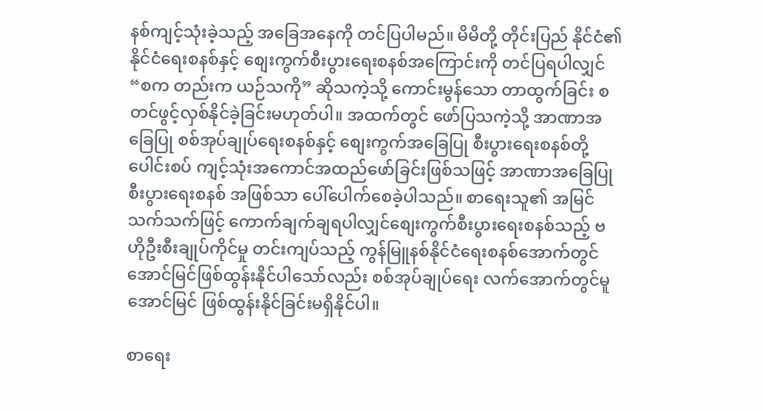နစ်ကျင့်သုံးခဲ့သည့် အခြေအနေကို တင်ပြပါမည်။ မိမိတို့ တိုင်းပြည် နိုင်ငံ၏ နိုင်ငံရေးစနစ်နှင့် စျေးကွက်စီးပွားရေးစနစ်အကြောင်းကို တင်ပြရပါလျှင် “စက တည်းက ယဉ်သကို” ဆိုသကဲ့သို့ ကောင်းမွန်သော တာထွက်ခြင်း စတင်ဖွင့်လှစ်နိုင်ခဲ့ခြင်းမဟုတ်ပါ။ အထက်တွင် ဖော်ပြသကဲ့သို့ အာဏာအခြေပြု စစ်အုပ်ချုပ်ရေးစနစ်နှင့် စျေးကွက်အခြေပြု စီးပွားရေးစနစ်တို့ ပေါင်းစပ် ကျင့်သုံးအကောင်အထည်ဖော်ခြင်းဖြစ်သဖြင့် အာဏာအခြေပြု စီးပွားရေးစနစ် အဖြစ်သာ ပေါ်ပေါက်စေခဲ့ပါသည်။ စာရေးသူ၏ အမြင်သက်သက်ဖြင့် ကောက်ချက်ချရပါလျှင်စျေးကွက်စီးပွားရေးစနစ်သည့် ဗဟိုဦးစီးချုပ်ကိုင်မှု တင်းကျပ်သည့် ကွန်မြူနစ်နိုင်ငံရေးစနစ်အောက်တွင် အောင်မြင်ဖြစ်ထွန်းနိုင်ပါသော်လည်း စစ်အုပ်ချုပ်ရေး လက်အောက်တွင်မူ အောင်မြင် ဖြစ်ထွန်းနိုင်ခြင်းမရှိနိုင်ပါ။

စာရေး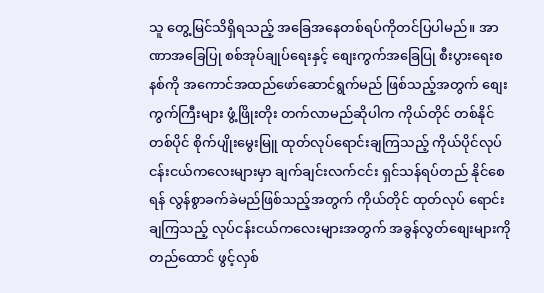သူ တွေ့မြင်သိရှိရသည့် အခြေအနေတစ်ရပ်ကိုတင်ပြပါမည်။ အာဏာအခြေပြု စစ်အုပ်ချုပ်ရေးနှင့် စျေးကွက်အခြေပြု စီးပွားရေးစနစ်ကို အကောင်အထည်ဖော်ဆောင်ရွက်မည် ဖြစ်သည့်အတွက် စျေးကွက်ကြီးများ ဖွံ့ဖြိုးတိုး တက်လာမည်ဆိုပါက ကိုယ်တိုင် တစ်နိုင်တစ်ပိုင် စိုက်ပျိုးမွေးမြူ ထုတ်လုပ်ရောင်းချကြသည့် ကိုယ်ပိုင်လုပ်ငန်းငယ်ကလေးများမှာ ချက်ချင်းလက်ငင်း ရှင်သန်ရပ်တည် နိုင်စေရန် လွန်စွာခက်ခဲမည်ဖြစ်သည့်အတွက် ကိုယ်တိုင် ထုတ်လုပ် ရောင်းချကြသည့် လုပ်ငန်းငယ်ကလေးများအတွက် အခွန်လွတ်စျေးများကို တည်ထောင် ဖွင့်လှစ်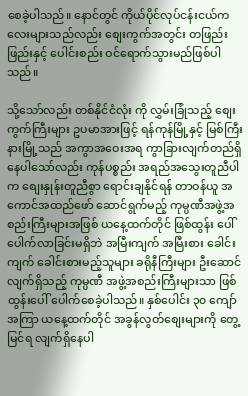စေခဲ့ပါသည်။ နောင်တွင် ကိုယ်ပိုင်လုပ်ငန်းငယ်ကလေးများသည်လည်း စျေးကွက်အတွင်း တဖြည်းဖြည်းနှင့် ပေါင်းစည်း ဝင်ရောက်သွားမည်ဖြစ်ပါသည်။

သို့သော်လည်း တစ်နိုင်ငံလုံး ကို လွှမ်းခြုံသည့် စျေးကွက်ကြီးများ ဥပမာအားဖြင့် ရန်ကုန်မြို့နှင့် မြစ်ကြီးနားမြို့သည် အကွာအဝေးအရ ကွာခြားလျက်တည်ရှိနေပါသော်လည်း ကုန်ပစ္စည်း အရည်အသွေးတူညီပါက စျေးနှုန်းတူညီစွာ ရောင်းချနိုင်ရန် တာဝန်ယူ အကောင်အထည်ဖော် ဆောင်ရွက်မည့် ကုမ္ပဏီအဖွဲ့အစည်းကြီးများအဖြစ် ယနေ့ထက်တိုင် ဖြစ်ထွန်း ပေါ်ပေါက်လာခြင်းမရှိဘဲ အမြီးကျက် အမြီးစား ခေါင်းကျက် ခေါင်းစားမည့်သူများ ခရိုနီကြီးများ ဦးဆောင်လျက်ရှိသည့် ကုမ္ပဏီ အဖွဲ့အစည်းကြီးများသာ ဖြစ်ထွန်းပေါ် ပေါက်စေခဲ့ပါသည်။ နှစ်ပေါင်း ၃၀ ကျော်အကြာ ယနေ့ထက်တိုင် အခွန်လွတ်စျေးများကို တွေ့မြင်ရ လျက်ရှိနေပါ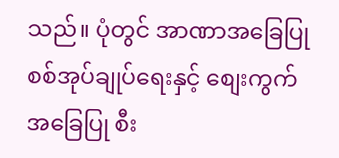သည်။ ပုံတွင် အာဏာအခြေပြု စစ်အုပ်ချုပ်ရေးနှင့် စျေးကွက်အခြေပြု စီး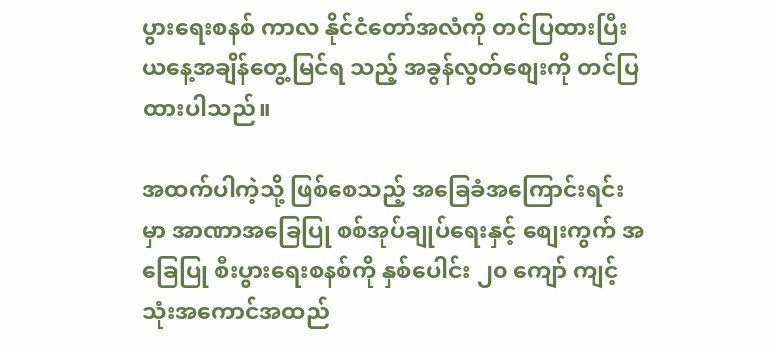ပွားရေးစနစ် ကာလ နိုင်ငံတော်အလံကို တင်ပြထားပြီး ယနေ့အချိန်တွေ့မြင်ရ သည့် အခွန်လွတ်စျေးကို တင်ပြ ထားပါသည်။

အထက်ပါကဲ့သို့ ဖြစ်စေသည့် အခြေခံအကြောင်းရင်းမှာ အာဏာအခြေပြု စစ်အုပ်ချုပ်ရေးနှင့် စျေးကွက် အခြေပြု စီးပွားရေးစနစ်ကို နှစ်ပေါင်း ၂၀ ကျော် ကျင့်သုံးအကောင်အထည်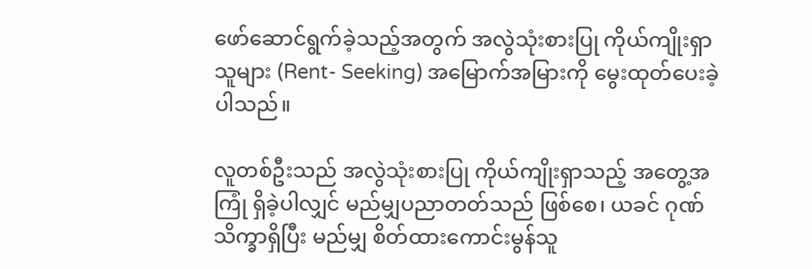ဖော်ဆောင်ရွက်ခဲ့သည့်အတွက် အလွဲသုံးစားပြု ကိုယ်ကျိုးရှာသူများ (Rent- Seeking) အမြောက်အမြားကို မွေးထုတ်ပေးခဲ့ပါသည်။

လူတစ်ဦးသည် အလွဲသုံးစားပြု ကိုယ်ကျိုးရှာသည့် အတွေ့အကြုံ ရှိခဲ့ပါလျှင် မည်မျှပညာတတ်သည် ဖြစ်စေ၊ ယခင် ဂုဏ်သိက္ခာရှိပြီး မည်မျှ စိတ်ထားကောင်းမွန်သူ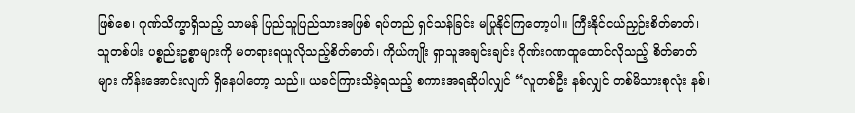ဖြစ်စေ၊ ဂုဏ်သိက္ခာရှိသည့် သာမန် ပြည်သူပြည်သားအဖြစ် ရပ်တည် ရှင်သန်ခြင်း မပြုနိုင်ကြတော့ပါ။ ကြီးနိုင်ငယ်ညှဉ်းစိတ်ဓာတ်၊ သူတစ်ပါး ပစ္စည်းဥစ္စာများကို မတရားရယူလိုသည့်စိတ်ဓာတ်၊ ကိုယ်ကျိုး ရှာသူအချင်းချင်း ဂိုဏ်းဂဏထူထောင်လိုသည့် စိတ်ဓာတ်များ ကိန်းအောင်းလျက် ရှိနေပါတော့ သည်။ ယခင်ကြားသိခဲ့ရသည့် စကားအရဆိုပါလျှင် “လူတစ်ဦး နစ်လျှင် တစ်မိသားစုလုံး နစ်၊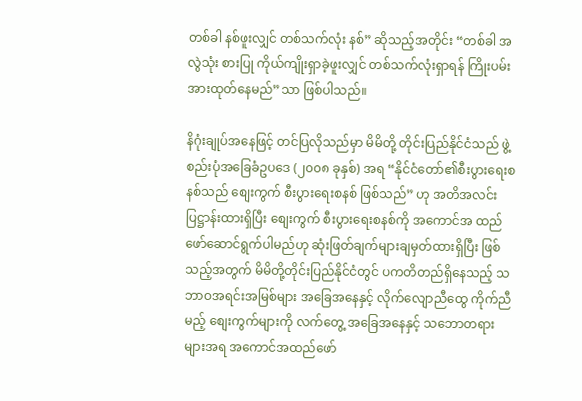တစ်ခါ နစ်ဖူးလျှင် တစ်သက်လုံး နစ်” ဆိုသည့်အတိုင်း “တစ်ခါ အလွဲသုံး စားပြု ကိုယ်ကျိုးရှာခဲ့ဖူးလျှင် တစ်သက်လုံးရှာရန် ကြိုးပမ်းအားထုတ်နေမည်”သာ ဖြစ်ပါသည်။

နိဂုံးချုပ်အနေဖြင့် တင်ပြလိုသည်မှာ မိမိတို့ တိုင်းပြည်နိုင်ငံသည် ဖွဲ့စည်းပုံအခြေခံဥပဒေ (၂၀၀၈ ခုနှစ်) အရ “နိုင်ငံတော်၏စီးပွားရေးစနစ်သည် စျေးကွက် စီးပွားရေးစနစ် ဖြစ်သည်” ဟု အတိအလင်းပြဋ္ဌာန်းထားရှိပြီး စျေးကွက် စီးပွားရေးစနစ်ကို အကောင်အ ထည်ဖော်ဆောင်ရွက်ပါမည်ဟု ဆုံးဖြတ်ချက်များချမှတ်ထားရှိပြီး ဖြစ်သည့်အတွက် မိမိတို့တိုင်းပြည်နိုင်ငံတွင် ပကတိတည်ရှိနေသည့် သဘာဝအရင်းအမြစ်များ အခြေအနေနှင့် လိုက်လျောညီထွေ ကိုက်ညီမည့် စျေးကွက်များကို လက်တွေ့ အခြေအနေနှင့် သဘောတရားများအရ အကောင်အထည်ဖော်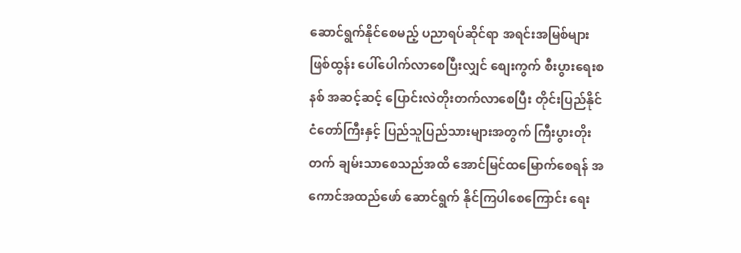ဆောင်ရွက်နိုင်စေမည့် ပညာရပ်ဆိုင်ရာ အရင်းအမြစ်များ ဖြစ်ထွန်း ပေါ်ပေါက်လာစေပြီးလျှင် စျေးကွက် စီးပွားရေးစနစ် အဆင့်ဆင့် ပြောင်းလဲတိုးတက်လာစေပြီး တိုင်းပြည်နိုင်ငံတော်ကြီးနှင့် ပြည်သူပြည်သားများအတွက် ကြီးပွားတိုးတက် ချမ်းသာစေသည်အထိ အောင်မြင်ထမြောက်စေရန် အကောင်အထည်ဖော် ဆောင်ရွက် နိုင်ကြပါစေကြောင်း ရေး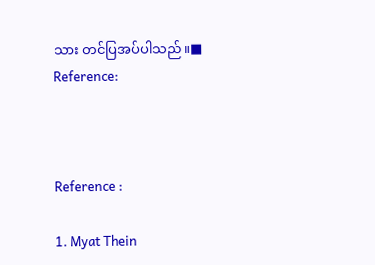သား တင်ပြအပ်ပါသည်။■ Reference:



Reference :

1. Myat Thein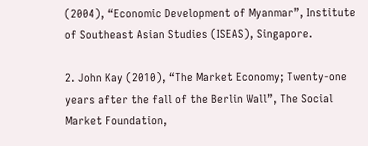(2004), “Economic Development of Myanmar”, Institute of Southeast Asian Studies (ISEAS), Singapore.

2. John Kay (2010), “The Market Economy; Twenty-one years after the fall of the Berlin Wall”, The Social Market Foundation,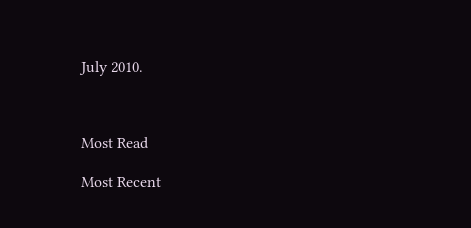July 2010.



Most Read

Most Recent